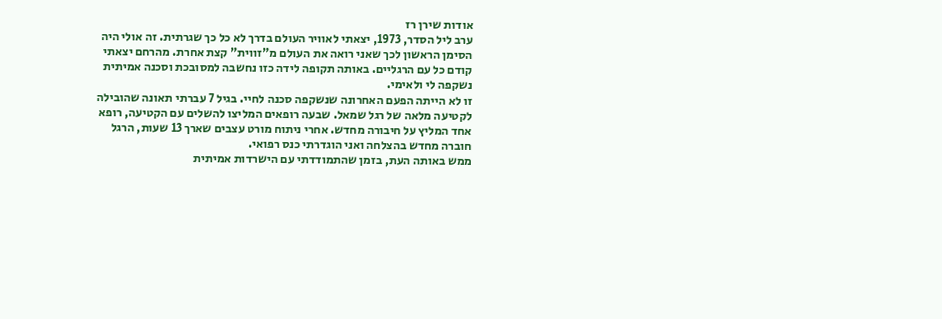אודות שירן רז
ערב ליל הסדר, 1973, יצאתי לאוויר העולם בדרך לא כל כך שגרתית. זה אולי היה הסימן הראשון לכך שאני רואה את העולם מ"זווית" קצת אחרת. מהרחם יצאתי קודם כל עם הרגליים. באותה תקופה לידה כזו נחשבה למסובכת וסכנה אמיתית נשקפה לי ולאימי.
זו לא הייתה הפעם האחרונה שנשקפה סכנה לחיי. בגיל 7 עברתי תאונה שהובילה לקטיעה מלאה של רגל שמאל. שבעה רופאים המליצו להשלים עם הקטיעה, רופא אחד המליץ על חיבורה מחדש. אחרי ניתוח מורט עצבים שארך 13 שעות, הרגל חוברה מחדש בהצלחה ואני הוגדרתי כנס רפואי.
ממש באותה העת, בזמן שהתמודדתי עם הישרדות אמיתית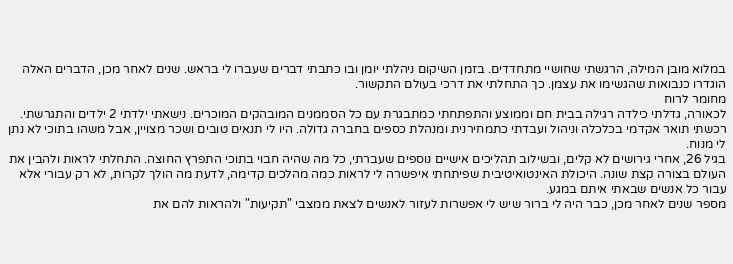במלוא מובן המילה, הרגשתי שחושיי מתחדדים. בזמן השיקום ניהלתי יומן ובו כתבתי דברים שעברו לי בראש. שנים לאחר מכן, הדברים האלה הוגדרו כנבואות שהגשימו את עצמן. כך התחלתי את דרכי בעולם התקשור.
מחומר לרוח
לכאורה, גדלתי כילדה רגילה בבית חם וממוצע והתפתחתי כמתבגרת עם כל הסממנים המובהקים המוכרים. נישאתי ילדתי 2 ילדים והתגרשתי. רכשתי תואר אקדמי בכלכלה וניהול ועבדתי כתמחירנית ומנהלת כספים בחברה גדולה. היו לי תנאים טובים ושכר מצויין, אבל משהו בתוכי לא נתן לי מנוח.
בגיל 26, אחרי גירושים לא קלים, ובשילוב תהליכים אישיים נוספים שעברתי, כל מה שהיה חבוי בתוכי התפרץ החוצה. התחלתי לראות ולהבין את העולם בצורה קצת שונה. היכולת האינטואיטיבית שפיתחתי איפשרה לי לראות כמה מהלכים קדימה, לדעת מה הולך לקרות, לא רק עבורי אלא עבור כל אנשים שבאתי איתם במגע.
מספר שנים לאחר מכן, כבר היה לי ברור שיש לי אפשרות לעזור לאנשים לצאת ממצבי "תקיעות" ולהראות להם את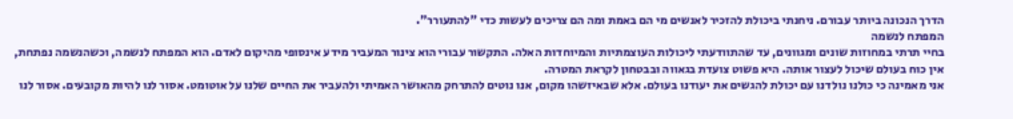הדרך הנכונה ביותר עבורם. ניחנתי ביכולת להזכיר לאנשים מי הם באמת ומה הם צריכים לעשות כדי "להתעורר".
המפתח לנשמה
בחיי תרתי במחוזות שונים ומגוונים, עד שהתוודעתי ליכולות העוצמתיות והמיוחדות האלה. התקשור עבורי הוא צינור המעביר מידע אינסופי מהיקום לאדם. הוא המפתח לנשמה, וכשהנשמה נפתחת, אין כוח בעולם שיכול לעצור אותה. היא פשוט צועדת בגאווה ובבטחון לקראת המטרה.
אני מאמינה כי כולנו נולדנו עם יכולת להגשים את יעודנו בעולם. אלא שבאיזשהו מקום, אנו נוטים להתרחק מהאושר האמיתי ולהעביר את החיים שלנו על אוטומט. אסור לנו להיות מקובעים. אסור לנו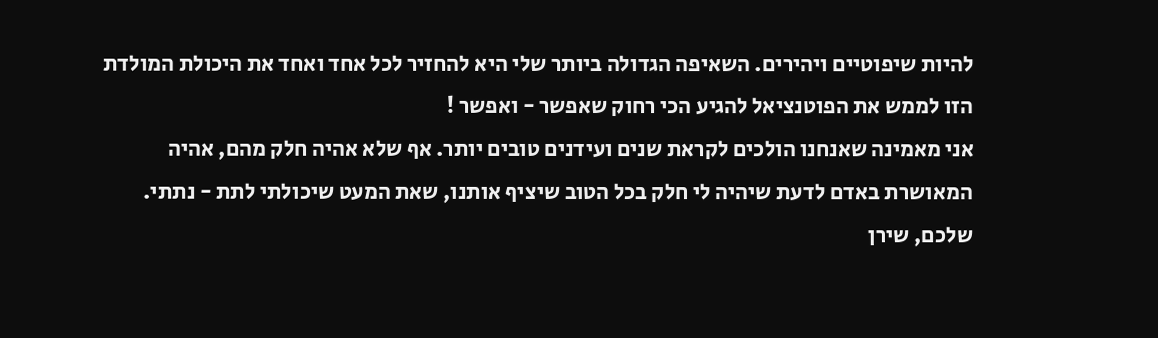להיות שיפוטיים ויהירים. השאיפה הגדולה ביותר שלי היא להחזיר לכל אחד ואחד את היכולת המולדת הזו לממש את הפוטנציאל להגיע הכי רחוק שאפשר - ואפשר !
אני מאמינה שאנחנו הולכים לקראת שנים ועידנים טובים יותר. אף שלא אהיה חלק מהם, אהיה המאושרת באדם לדעת שיהיה לי חלק בכל הטוב שיציף אותנו, שאת המעט שיכולתי לתת - נתתי.
שלכם, שירן